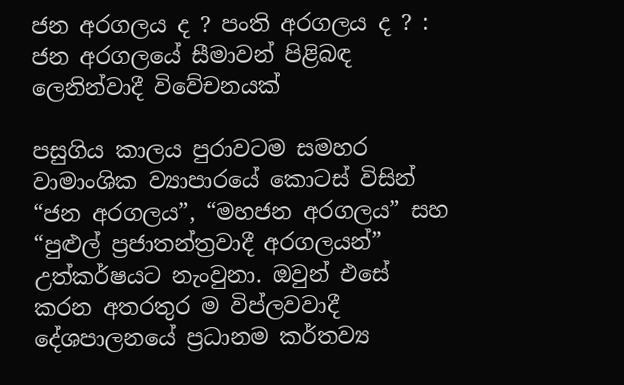ජන අරගලය ද ? පංති අරගලය ද ? : ජන අරගලයේ සීමාවන් පිළිබඳ ලෙනින්වාදී විවේචනයක්

පසුගිය කාලය පුරාවටම සමහර වාමාංශික ව්‍යාපාරයේ කොටස් විසින් “ජන අරගලය”, “මහජන අරගලය” සහ “පුළුල් ප්‍රජාතන්ත්‍රවාදී අරගලයන්” උත්කර්ෂයට නැංවුනා. ඔවුන් එසේ කරන අතරතුර ම විප්ලවවාදී දේශපාලනයේ ප්‍රධානම කර්තව්‍ය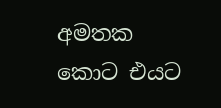අමතක කොට එයට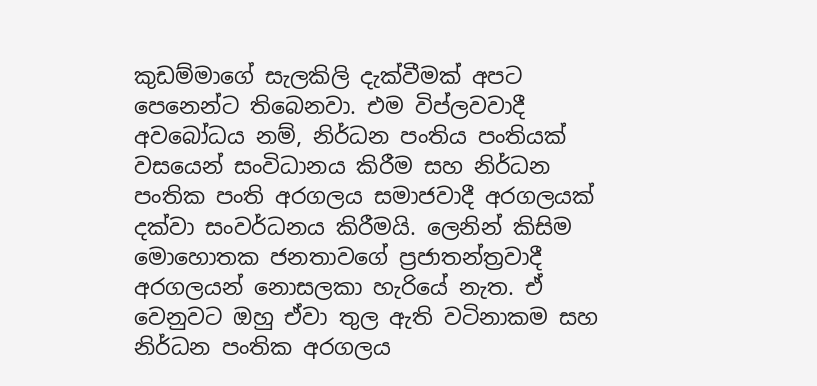කුඩම්මාගේ සැලකිලි දැක්වීමක් අපට පෙනෙන්ට තිබෙනවා. එම විප්ලවවාදී අවබෝධය නම්, නිර්ධන පංතිය පංතියක් වසයෙන් සංවිධානය කිරීම සහ නිර්ධන පංතික පංති අරගලය සමාජවාදී අරගලයක් දක්වා සංවර්ධනය කිරීමයි. ලෙනින් කිසිම මොහොතක ජනතාවගේ ප්‍රජාතන්ත්‍රවාදී අරගලයන් නොසලකා හැරියේ නැත. ඒ වෙනුවට ඔහු ඒවා තුල ඇති වටිනාකම සහ නිර්ධන පංතික අරගලය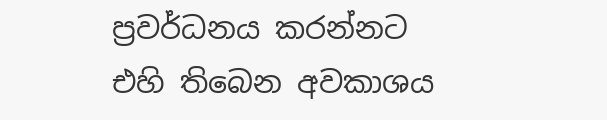ප්‍රවර්ධනය කරන්නට එහි තිබෙන අවකාශය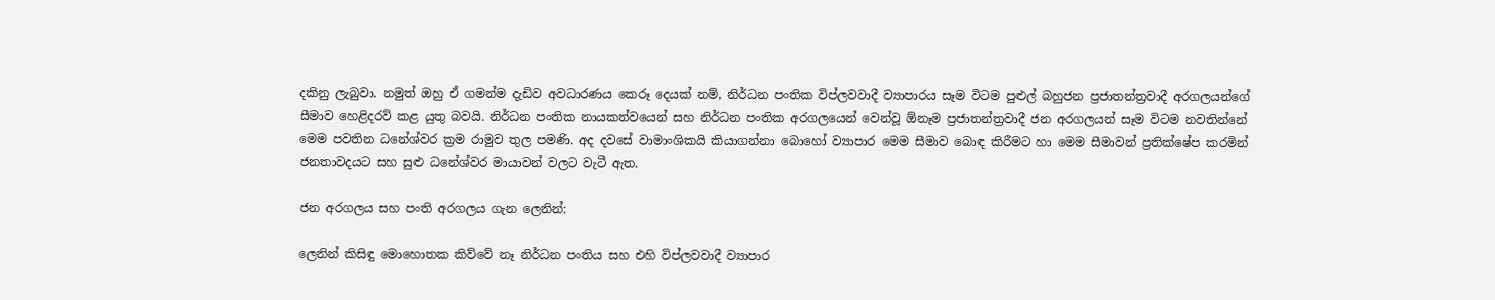දකිනු ලැබුවා. නමුත් ඔහු ඒ ගමන්ම දැඩිව අවධාරණය කෙරූ දෙයක් නම්, නිර්ධන පංතික විප්ලවවාදී ව්‍යාපාරය සෑම විටම පුළුල් බහුජන ප්‍රජාතන්ත්‍රවාදී අරගලයන්ගේ සීමාව හෙළිදරව් කළ යුතු බවයි. නිර්ධන පංතික නායකත්වයෙන් සහ නිර්ධන පංතික අරගලයෙන් වෙන්වූ ඕනෑම ප්‍රජාතන්ත්‍රවාදී ජන අරගලයන් සෑම විටම නවතින්නේ මෙම පවතින ධනේශ්වර ක්‍රම රාමුව තුල පමණි. අද දවසේ වාමාංශිකයි කියාගන්නා බොහෝ ව්‍යාපාර මෙම සීමාව බොඳ කිරීමට හා මෙම සීමාවන් ප්‍රතික්ෂේප කරමින් ජනතාවදයට සහ සුළු ධනේශ්වර මායාවන් වලට වැටී ඇත.

ජන අරගලය සහ පංති අරගලය ගැන ලෙනින්:

ලෙනින් කිසිඳු මොහොතක කිව්වේ නෑ නිර්ධන පංතිය සහ එහි විප්ලවවාදී ව්‍යාපාර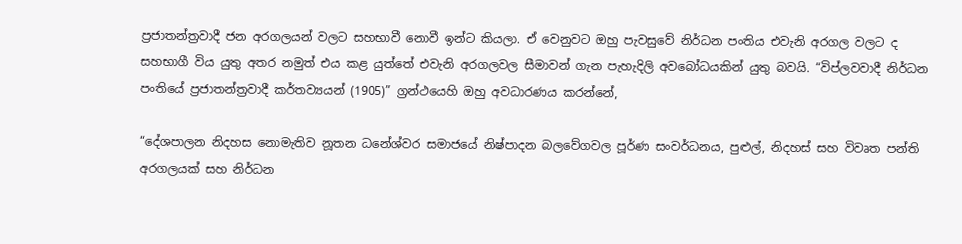ප්‍රජාතන්ත්‍රවාදී ජන අරගලයන් වලට සහභාවී නොවී ඉන්ට කියලා. ඒ වෙනුවට ඔහු පැවසුවේ නිර්ධන පංතිය එවැනි අරගල වලට ද සහභාගී විය යුතු අතර නමුත් එය කළ යුත්තේ එවැනි අරගලවල සීමාවන් ගැන පැහැදිලි අවබෝධයකින් යුතු බවයි. “විප්ලවවාදී නිර්ධන පංතියේ ප්‍රජාතන්ත්‍රවාදී කර්තව්‍යයන් (1905)” ග්‍රන්ථයෙහි ඔහු අවධාරණය කරන්නේ,

“දේශපාලන නිදහස නොමැතිව නූතන ධනේශ්වර සමාජයේ නිෂ්පාදන බලවේගවල පූර්ණ සංවර්ධනය, පුළුල්, නිදහස් සහ විවෘත පන්ති අරගලයක් සහ නිර්ධන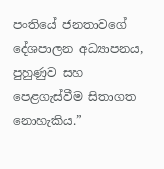පංතියේ ජනතාවගේ දේශපාලන අධ්‍යාපනය, පුහුණුව සහ පෙළගැස්වීම සිතාගත නොහැකිය.”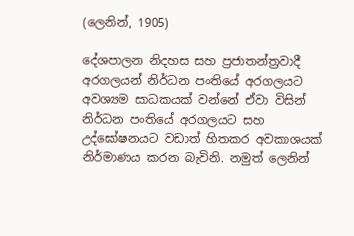(ලෙනින්, 1905)

දේශපාලන නිදහස සහ ප්‍රජාතන්ත්‍රවාදී අරගලයන් නිර්ධන පංතියේ අරගලයට අවශ්‍යම සාධකයක් වන්නේ ඒවා විසින් නිර්ධන පංතියේ අරගලයට සහ උද්ඝෝෂනයට වඩාත් හිතකර අවකාශයක් නිර්මාණය කරන බැවිනි. නමුත් ලෙනින්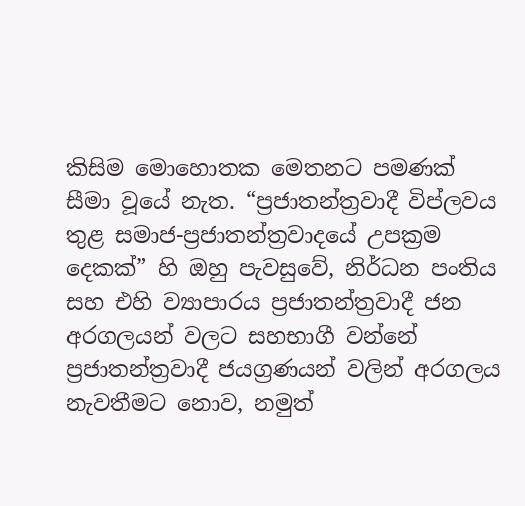කිසිම මොහොතක මෙතනට පමණක් සීමා වූයේ නැත. “ප්‍රජාතන්ත්‍රවාදී විප්ලවය තුළ සමාජ-ප්‍රජාතන්ත්‍රවාදයේ උපක්‍රම දෙකක්” හි ඔහු පැවසුවේ, නිර්ධන පංතිය සහ එහි ව්‍යාපාරය ප්‍රජාතන්ත්‍රවාදී ජන අරගලයන් වලට සහභාගී වන්නේ ප්‍රජාතන්ත්‍රවාදී ජයග්‍රණයන් වලින් අරගලය නැවතීමට නොව, නමුත්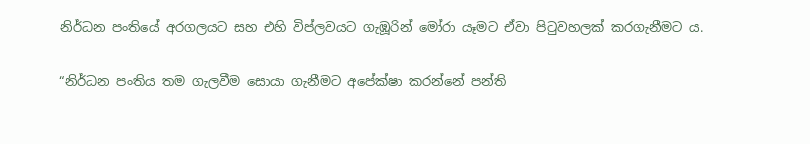නිර්ධන පංතියේ අරගලයට සහ එහි විප්ලවයට ගැඹූරින් මෝරා යෑමට ඒවා පිටුවහලක් කරගැනීමට ය.

“නිර්ධන පංතිය තම ගැලවීම සොයා ගැනීමට අපේක්ෂා කරන්නේ පන්ති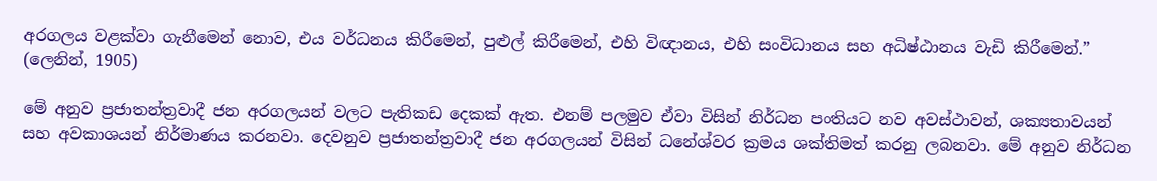අරගලය වළක්වා ගැනීමෙන් නොව, එය වර්ධනය කිරීමෙන්, පුළුල් කිරීමෙන්, එහි විඥානය, එහි සංවිධානය සහ අධිෂ්ඨානය වැඩි කිරීමෙන්.”
(ලෙනින්, 1905)

මේ අනුව ප්‍රජාතන්ත්‍රවාදී ජන අරගලයන් වලට පැතිකඩ දෙකක් ඇත. එනම් පලමුව ඒවා විසින් නිර්ධන පංතියට නව අවස්ථාවන්, ශක්‍යතාවයන් සහ අවකාශයන් නිර්මාණය කරනවා. දෙවනුව ප්‍රජාතන්ත්‍රවාදී ජන අරගලයන් විසින් ධනේශ්වර ක්‍රමය ශක්තිමත් කරනු ලබනවා. මේ අනුව නිර්ධන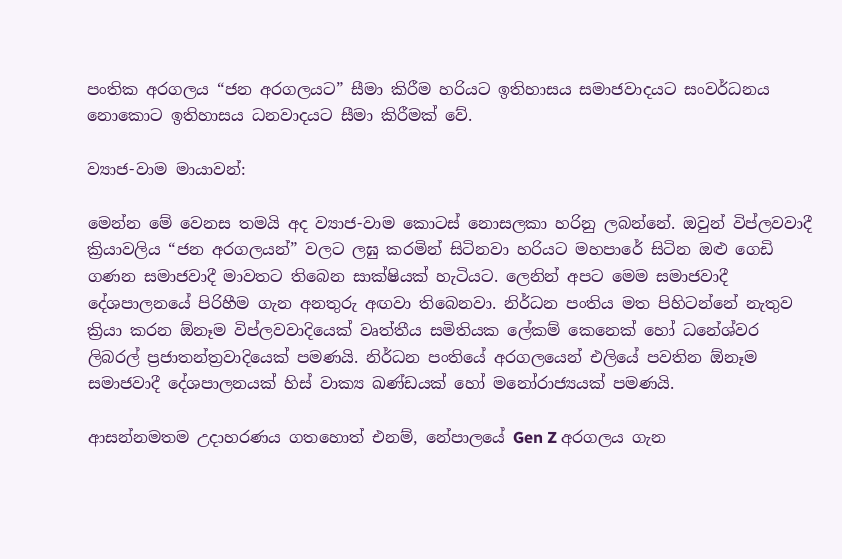පංතික අරගලය “ජන අරගලයට” සීමා කිරීම හරියට ඉතිහාසය සමාජවාදයට සංවර්ධනය නොකොට ඉතිහාසය ධනවාදයට සීමා කිරීමක් වේ.

ව්‍යාජ-වාම මායාවන්:

මෙන්න මේ වෙනස තමයි අද ව්‍යාජ-වාම කොටස් නොසලකා හරිනු ලබන්නේ. ඔවුන් විප්ලවවාදී ක්‍රියාවලිය “ජන අරගලයන්” වලට ලඝු කරමින් සිටිනවා හරියට මහපාරේ සිටින ඔළු ගෙඩි ගණන සමාජවාදී මාවතට තිබෙන සාක්ෂියක් හැටියට. ලෙනින් අපට මෙම සමාජවාදී දේශපාලනයේ පිරිහීම ගැන අනතුරු අඟවා තිබෙනවා. නිර්ධන පංතිය මත පිහිටන්නේ නැතුව ක්‍රියා කරන ඕනෑම විප්ලවවාදියෙක් වෘත්තීය සමිතියක ලේකම් කෙනෙක් හෝ ධනේශ්වර ලිබරල් ප්‍රජාතන්ත්‍රවාදියෙක් පමණයි. නිර්ධන පංතියේ අරගලයෙන් එලියේ පවතින ඕනෑම සමාජවාදී දේශපාලනයක් හිස් වාක්‍ය ඛණ්ඩයක් හෝ මනෝරාජ්‍යයක් පමණයි.

ආසන්නමතම උදාහරණය ගතහොත් එනම්, නේපාලයේ Gen Z අරගලය ගැන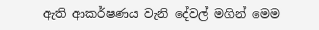ඇති ආකර්ෂණය වැනි දේවල් මගින් මෙම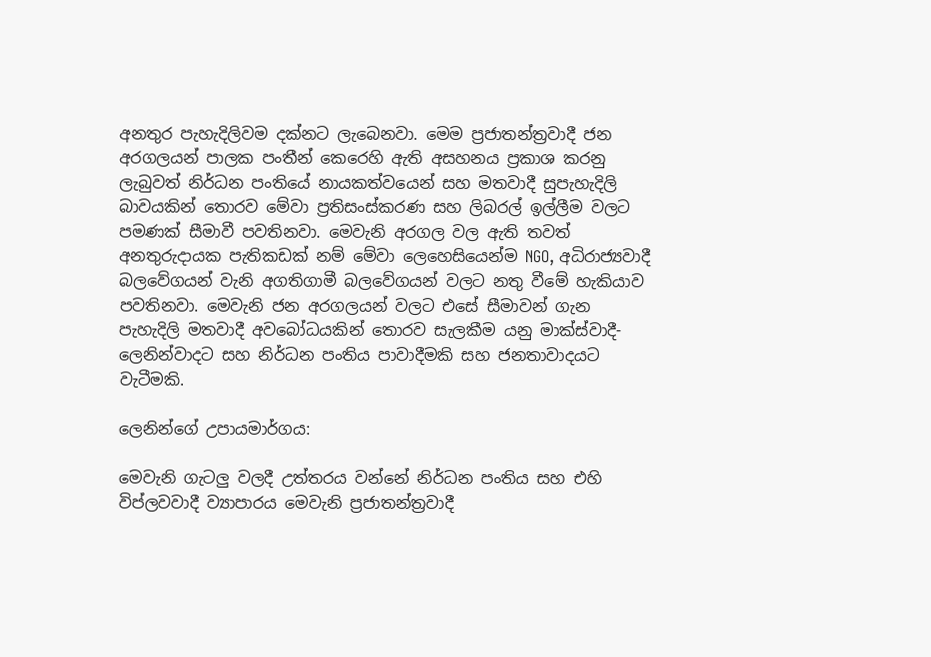අනතුර පැහැදිලිවම දක්නට ලැබෙනවා. මෙම ප්‍රජාතන්ත්‍රවාදී ජන අරගලයන් පාලක පංතීන් කෙරෙහි ඇති අසහනය ප්‍රකාශ කරනු ලැබුවත් නිර්ධන පංතියේ නායකත්වයෙන් සහ මතවාදී සුපැහැදිලි බාවයකින් තොරව මේවා ප්‍රතිසංස්කරණ සහ ලිබරල් ඉල්ලීම වලට පමණක් සීමාවී පවතිනවා. මෙවැනි අරගල වල ඇති තවත් අනතුරුදායක පැතිකඩක් නම් මේවා ලෙහෙසියෙන්ම NGO, අධිරාජ්‍යවාදී බලවේගයන් වැනි අගතිගාමී බලවේගයන් වලට නතු වීමේ හැකියාව පවතිනවා. මෙවැනි ජන අරගලයන් වලට එසේ සීමාවන් ගැන පැහැදිලි මතවාදී අවබෝධයකින් තොරව සැලකීම යනු මාක්ස්වාදී-ලෙනින්වාදට සහ නිර්ධන පංතිය පාවාදීමකි සහ ජනතාවාදයට වැටීමකි.

ලෙනින්ගේ උපායමාර්ගය:

මෙවැනි ගැටලු වලදී උත්තරය වන්නේ නිර්ධන පංතිය සහ එහි විප්ලවවාදී ව්‍යාපාරය මෙවැනි ප්‍රජාතන්ත්‍රවාදී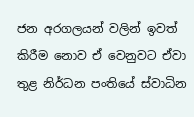ජන අරගලයන් වලින් ඉවත් කිරීම නොව ඒ වෙනුවට ඒවා තුළ නිර්ධන පංතියේ ස්වාධින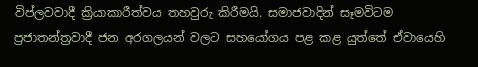විප්ලවවාදී ක්‍රියාකාරීත්වය තහවුරු කිරීමයි. සමාජවාදින් සෑමවිටම ප්‍රජාතන්ත්‍රවාදී ජන අරගලයන් වලට සහයෝගය පළ කළ යුත්තේ ඒවායෙහි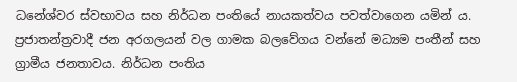ධනේශ්වර ස්වභාවය සහ නිර්ධන පංතියේ නායකත්වය පවත්වාගෙන යමින් ය. ප්‍රජාතන්ත්‍රවාදී ජන අරගලයන් වල ගාමක බලවේගය වන්නේ මධ්‍යම පංතීන් සහ ග්‍රාමීය ජනතාවය. නිර්ධන පංතිය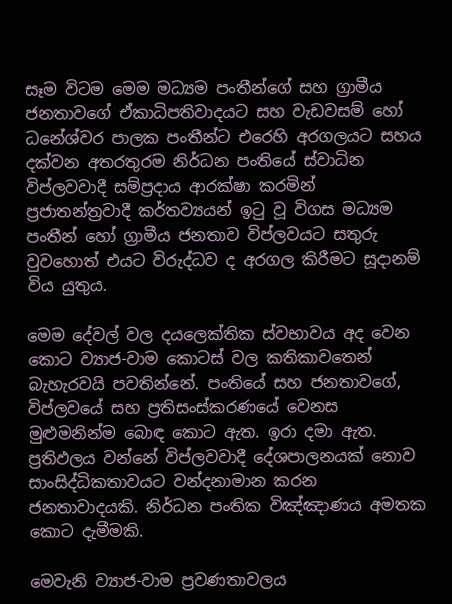සෑම විටම මෙම මධ්‍යම පංතීන්ගේ සහ ග්‍රාමීය ජනතාවගේ ඒකාධිපතිවාදයට සහ වැඩවසම් හෝ ධනේශ්වර පාලක පංතීන්ට එරෙහි අරගලයට සහය දක්වන අතරතුරම නිර්ධන පංතියේ ස්වාධින විප්ලවවාදී සම්ප්‍රදාය ආරක්ෂා කරමින් ප්‍රජාතන්ත්‍රවාදී කර්තව්‍යයන් ඉටු වූ විගස මධ්‍යම පංතීන් හෝ ග්‍රාමීය ජනතාව විප්ලවයට සතුරු වුවහොත් එයට විරුද්ධව ද අරගල කිරීමට සූදානම් විය යුතුය.

මෙම දේවල් වල දයලෙක්තික ස්වභාවය අද වෙන කොට ව්‍යාජ-වාම කොටස් වල කතිකාවතෙන් බැහැරවයි පවතින්නේ. පංතියේ සහ ජනතාවගේ, විප්ලවයේ සහ ප්‍රතිසංස්කරණයේ වෙනස මුළුමනින්ම බොඳ කොට ඇත. ඉරා දමා ඇත. ප්‍රතිඵලය වන්නේ විප්ලවවාදී දේශපාලනයක් නොව සාංසිද්ධිකතාවයට වන්දනාමාන කරන ජනතාවාදයකි. නිර්ධන පංතික විඤ්ඤාණය අමතක කොට දැමීමකි.

මෙවැනි ව්‍යාජ-වාම ප්‍රවණතාවලය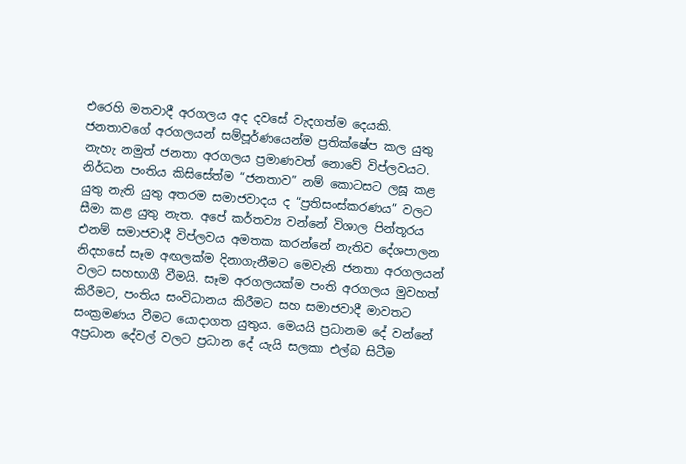එරෙහි මතවාදී අරගලය අද දවසේ වැදගත්ම දෙයකි. ජනතාවගේ අරගලයන් සම්පූර්ණයෙන්ම ප්‍රතික්ෂේප කල යුතු නැහැ නමුත් ජනතා අරගලය ප්‍රමාණවත් නොවේ විප්ලවයට. නිර්ධන පංතිය කිසිසේත්ම “ජනතාව” නම් කොටසට ලඝූ කළ යුතු නැති යුතු අතරම සමාජවාදය ද “ප්‍රතිසංස්කරණය” වලට සීමා කළ යුතු නැත. අපේ කර්තව්‍ය වන්නේ විශාල පින්තූරය එනම් සමාජවාදී විප්ලවය අමතක කරන්නේ නැතිව දේශපාලන නිදහසේ සෑම අඟලක්ම දිනාගැනීමට මෙවැනි ජනතා අරගලයන් වලට සහභාගී වීමයි. සෑම අරගලයක්ම පංති අරගලය මුවහත් කිරීමට, පංතිය සංවිධානය කිරීමට සහ සමාජවාදී මාවතට සංක්‍රමණය වීමට යොදාගත යුතුය. මෙයයි ප්‍රධානම දේ වන්නේ අප්‍රධාන දේවල් වලට ප්‍රධාන දේ යැයි සලකා එල්බ සිටීම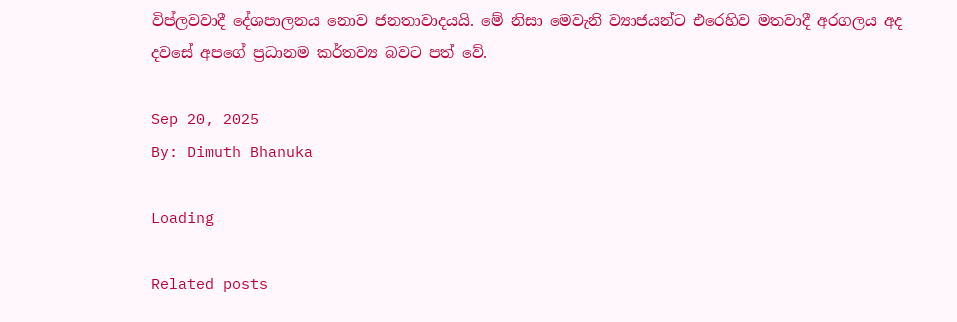විප්ලවවාදී දේශපාලනය නොව ජනතාවාදයයි. මේ නිසා මෙවැනි ව්‍යාජයන්ට එරෙහිව මතවාදී අරගලය අද දවසේ අපගේ ප්‍රධානම කර්තව්‍ය බවට පත් වේ.

Sep 20, 2025
By: Dimuth Bhanuka

Loading

Related posts